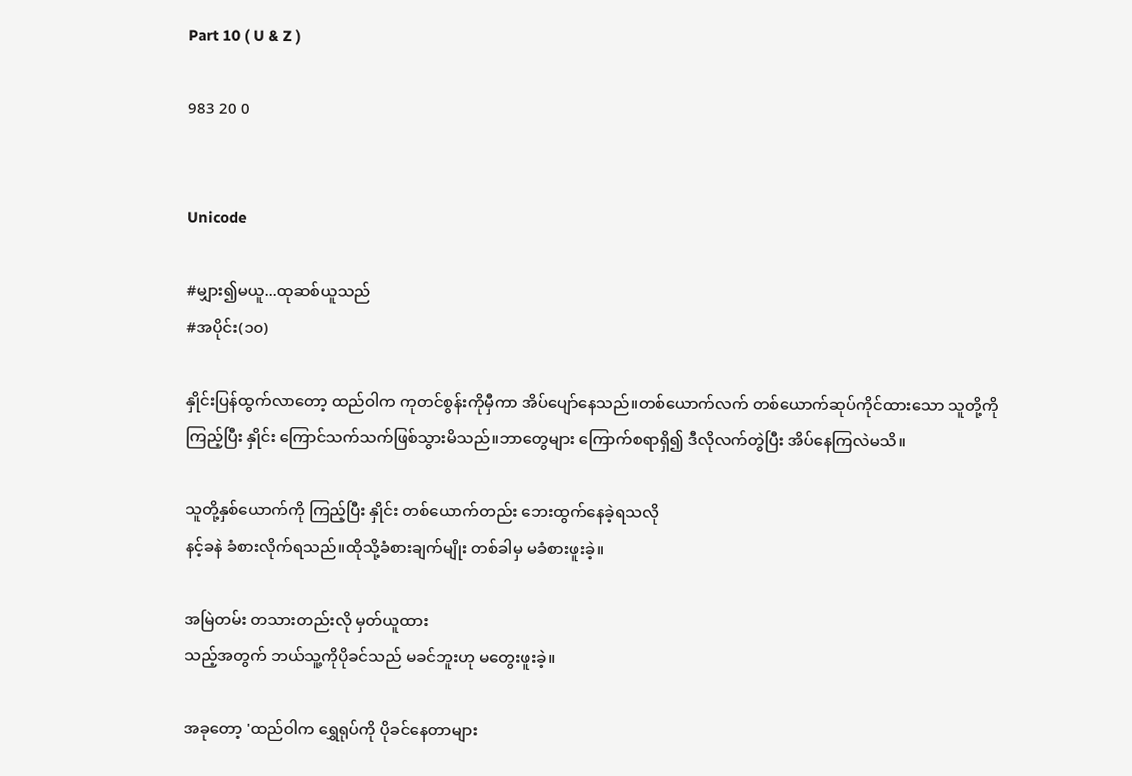Part 10 ( U & Z )

983 20 0


Unicode

#မျှား၍မယူ...ထုဆစ်ယူသည်
#အပိုင်း(၁၀)

နှိုင်းပြန်ထွက်လာတော့ ထည်ဝါက ကုတင်စွန်းကိုမှီကာ အိပ်ပျော်နေသည်။တစ်ယောက်လက် တစ်ယောက်ဆုပ်ကိုင်ထားသော သူတို့ကို ကြည့်ပြီး နှိုင်း ကြောင်သက်သက်ဖြစ်သွားမိသည်။ဘာတွေများ ကြောက်စရာရှိ၍ ဒီလိုလက်တွဲပြီး အိပ်နေကြလဲမသိ။

သူတို့နှစ်ယောက်ကို ကြည့်ပြီး နှိုင်း တစ်ယောက်တည်း ဘေးထွက်နေခဲ့ရသလို
နင့်ခနဲ ခံစားလိုက်ရသည်။ထိုသို့ခံစားချက်မျိုး တစ်ခါမှ မခံစားဖူးခဲ့။

အမြဲတမ်း တသားတည်းလို မှတ်ယူထား
သည့်အတွက် ဘယ်သူ့ကိုပိုခင်သည် မခင်ဘူးဟု မတွေးဖူးခဲ့။

အခုတော့ 'ထည်ဝါက ရွှေရုပ်ကို ပိုခင်နေတာများ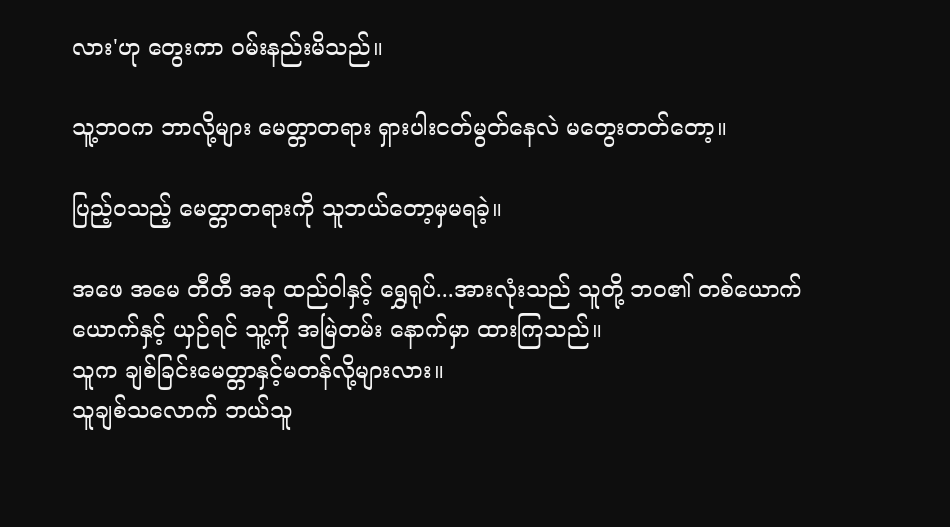လား'ဟု တွေးကာ ဝမ်းနည်းမိသည်။

သူ့ဘဝက ဘာလို့များ မေတ္တာတရား ရှားပါးငတ်မွတ်နေလဲ မတွေးတတ်တော့။

ပြည့်ဝသည့် မေတ္တာတရားကို သူဘယ်တော့မှမရခဲ့။

အဖေ အမေ တီတီ အခု ထည်ဝါနှင့် ရွှေရုပ်...အားလုံးသည် သူတို့ ဘဝ၏ တစ်ယောက်ယောက်နှင့် ယှဉ်ရင် သူ့ကို အမြဲတမ်း နောက်မှာ ထားကြသည်။
သူက ချစ်ခြင်းမေတ္တာနှင့်မတန်လို့များလား။
သူချစ်သလောက် ဘယ်သူ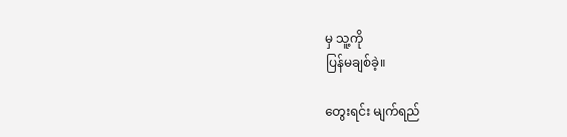မှ သူ့ကို
ပြန်မချစ်ခဲ့။

တွေးရင်း မျက်ရည်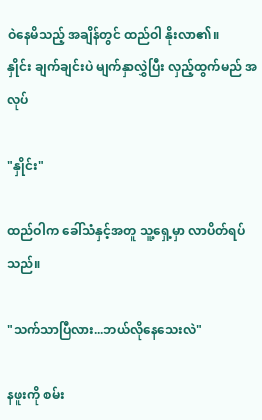ဝဲနေမိသည့် အချိန်တွင် ထည်ဝါ နိုးလာ၏။
နှိုင်း ချက်ချင်းပဲ မျက်နှာလွှဲပြီး လှည့်ထွက်မည် အလုပ်

"နှိုင်း"

ထည်ဝါက ခေါ်သံနှင့်အတူ သူ့ရှေ့မှာ လာပိတ်ရပ်သည်။

"သက်သာပြီလား...ဘယ်လိုနေသေးလဲ"

နဖူးကို စမ်း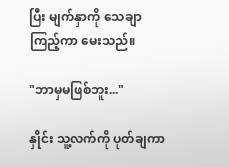ပြီး မျက်နှာကို သေချာကြည့်ကာ မေးသည်။

"ဘာမှမဖြစ်ဘူး..."

နှိုင်း သူ့လက်ကို ပုတ်ချကာ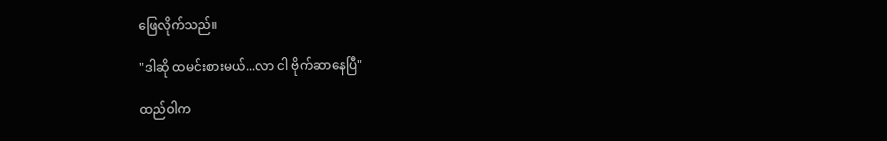ဖြေလိုက်သည်။

"ဒါဆို ထမင်းစားမယ်...လာ ငါ ဗိုက်ဆာနေပြီ"

ထည်ဝါက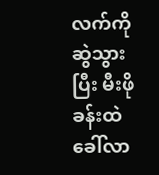လက်ကိုဆွဲသွားပြီး မီးဖိုခန်းထဲခေါ်လာ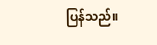ပြန်သည်။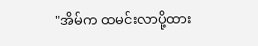"အိမ်က ထမင်းလာပို့ထား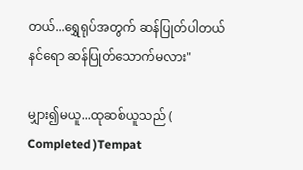တယ်...ရွှေရုပ်အတွက် ဆန်ပြုတ်ပါတယ်
နင်ရော ဆန်ပြုတ်သောက်မလား"

မျှား၍မယူ...ထုဆစ်ယူသည် ( Completed )Tempat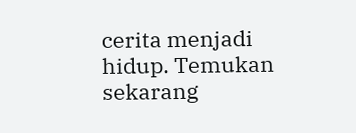cerita menjadi hidup. Temukan sekarang